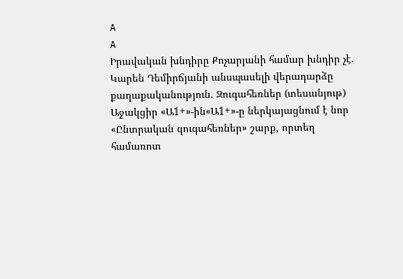A
A
Իրավական խնդիրը Քոչարյանի համար խնդիր չէ. Կարեն Դեմիրճյանի անսպասելի վերադարձը քաղաքականություն. Զուգահեռներ (տեսանյութ)
Աջակցիր «Ա1+»-ին«Ա1+»-ը ներկայացնում է նոր «Ընտրական զուգահեռներ» շարք, որտեղ համառոտ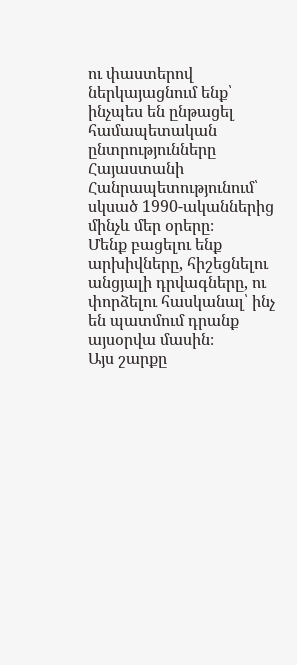ու փաստերով ներկայացնում ենք՝ ինչպես են ընթացել համապետական ընտրությունները Հայաստանի Հանրապետությունում՝ սկսած 1990-ականներից մինչև մեր օրերը։
Մենք բացելու ենք արխիվները, հիշեցնելու անցյալի դրվագները, ու փորձելու հասկանալ՝ ինչ են պատմում դրանք այսօրվա մասին։
Այս շարքը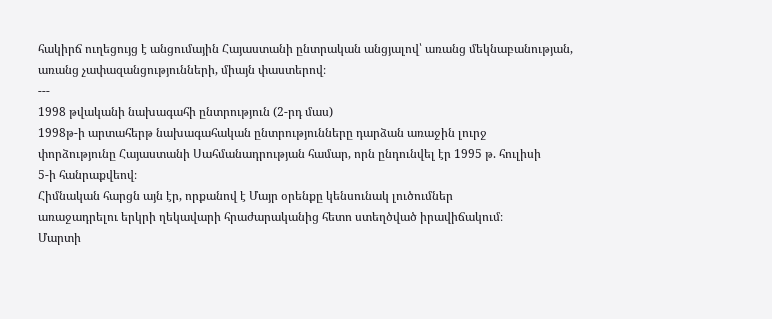հակիրճ ուղեցույց է անցումային Հայաստանի ընտրական անցյալով՝ առանց մեկնաբանության, առանց չափազանցությունների, միայն փաստերով։
---
1998 թվականի նախագահի ընտրություն (2-րդ մաս)
1998թ-ի արտահերթ նախագահական ընտրությունները դարձան առաջին լուրջ
փորձությունը Հայաստանի Սահմանադրության համար, որն ընդունվել էր 1995 թ. հուլիսի
5-ի հանրաքվեով։
Հիմնական հարցն այն էր, որքանով է Մայր օրենքը կենսունակ լուծումներ
առաջադրելու երկրի ղեկավարի հրաժարականից հետո ստեղծված իրավիճակում։
Մարտի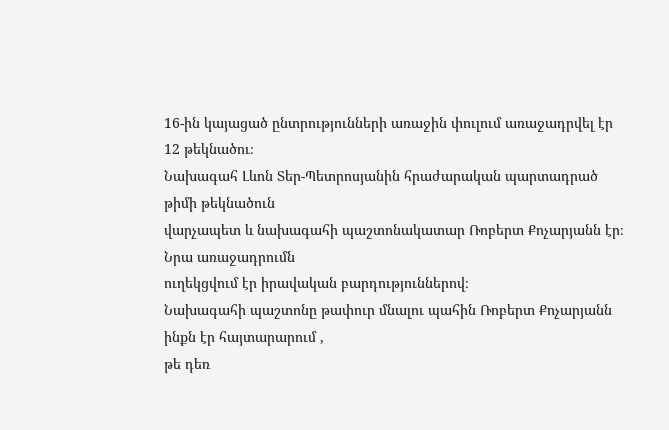16-ին կայացած ընտրությունների առաջին փուլում առաջադրվել էր 12 թեկնածու։
Նախագահ Լևոն Տեր-Պետրոսյանին հրաժարական պարտադրած թիմի թեկնածուն
վարչապետ և նախագահի պաշտոնակատար Ռոբերտ Քոչարյանն էր։ Նրա առաջադրումն
ուղեկցվում էր իրավական բարդություններով։
Նախագահի պաշտոնը թափուր մնալու պահին Ռոբերտ Քոչարյանն ինքն էր հայտարարում ,
թե դեռ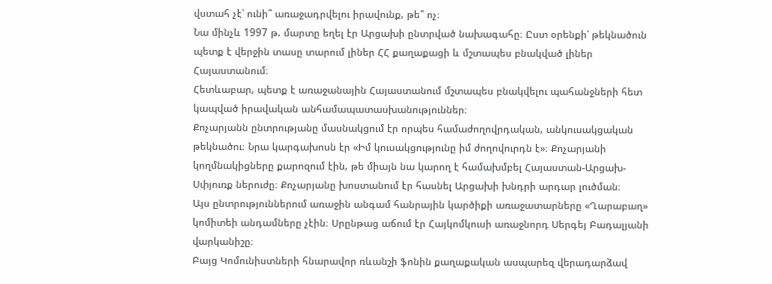վստահ չէ՝ ունի՞ առաջադրվելու իրավունք, թե՞ ոչ։
Նա մինչև 1997 թ. մարտը եղել էր Արցախի ընտրված նախագահը։ Ըստ օրենքի՝ թեկնածուն
պետք է վերջին տասը տարում լիներ ՀՀ քաղաքացի և մշտապես բնակված լիներ
Հայաստանում։
Հետևաբար, պետք է առաջանային Հայաստանում մշտապես բնակվելու պահանջների հետ
կապված իրավական անհամապատասխանություններ։
Քոչարյանն ընտրությանը մասնակցում էր որպես համաժողովրդական, անկուսակցական
թեկնածու։ Նրա կարգախոսն էր «Իմ կուսակցությունը իմ ժողովուրդն է»։ Քոչարյանի
կողմնակիցները քարոզում էին, թե միայն նա կարող է համախմբել Հայաստան-Արցախ-
Սփյուռք ներուժը։ Քոչարյանը խոստանում էր հասնել Արցախի խնդրի արդար լուծման։
Այս ընտրություններում առաջին անգամ հանրային կարծիքի առաջատարները «Ղարաբաղ»
կոմիտեի անդամները չէին։ Սրընթաց աճում էր Հայկոմկուսի առաջնորդ Սերգեյ Բադալյանի
վարկանիշը։
Բայց Կոմունիստների հնարավոր ռևանշի ֆոնին քաղաքական ասպարեզ վերադարձավ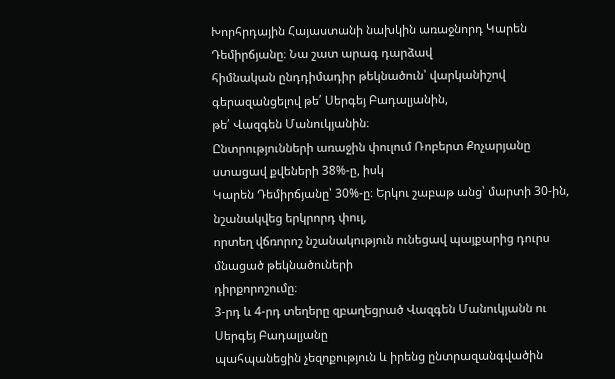Խորհրդային Հայաստանի նախկին առաջնորդ Կարեն Դեմիրճյանը։ Նա շատ արագ դարձավ
հիմնական ընդդիմադիր թեկնածուն՝ վարկանիշով գերազանցելով թե՛ Սերգեյ Բադալյանին,
թե՛ Վազգեն Մանուկյանին։
Ընտրությունների առաջին փուլում Ռոբերտ Քոչարյանը ստացավ քվեների 38%-ը, իսկ
Կարեն Դեմիրճյանը՝ 30%-ը։ Երկու շաբաթ անց՝ մարտի 30-ին, նշանակվեց երկրորդ փուլ,
որտեղ վճռորոշ նշանակություն ունեցավ պայքարից դուրս մնացած թեկնածուների
դիրքորոշումը։
3-րդ և 4-րդ տեղերը զբաղեցրած Վազգեն Մանուկյանն ու Սերգեյ Բադալյանը
պահպանեցին չեզոքություն և իրենց ընտրազանգվածին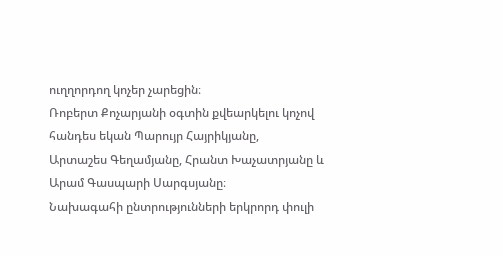ուղղորդող կոչեր չարեցին։
Ռոբերտ Քոչարյանի օգտին քվեարկելու կոչով հանդես եկան Պարույր Հայրիկյանը,
Արտաշես Գեղամյանը, Հրանտ Խաչատրյանը և Արամ Գասպարի Սարգսյանը։
Նախագահի ընտրությունների երկրորդ փուլի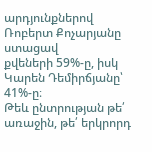արդյունքներով Ռոբերտ Քոչարյանը ստացավ
քվեների 59%-ը, իսկ Կարեն Դեմիրճյանը՝ 41%-ը։
Թեև ընտրության թե՛ առաջին, թե՛ երկրորդ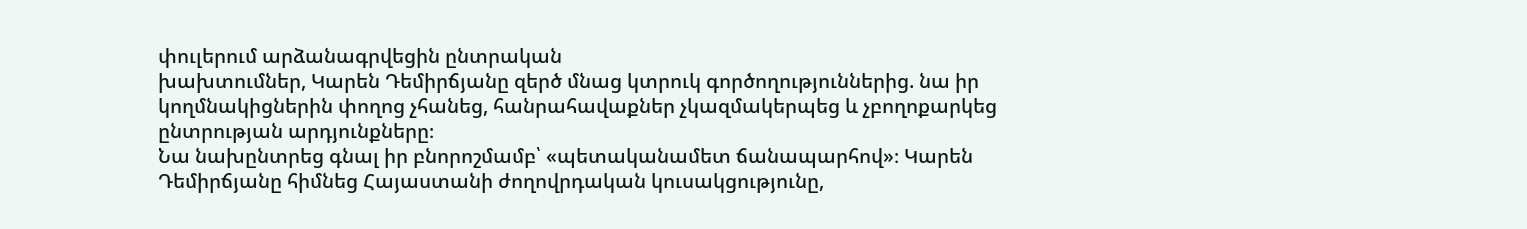փուլերում արձանագրվեցին ընտրական
խախտումներ, Կարեն Դեմիրճյանը զերծ մնաց կտրուկ գործողություններից. նա իր
կողմնակիցներին փողոց չհանեց, հանրահավաքներ չկազմակերպեց և չբողոքարկեց
ընտրության արդյունքները։
Նա նախընտրեց գնալ իր բնորոշմամբ՝ «պետականամետ ճանապարհով»։ Կարեն
Դեմիրճյանը հիմնեց Հայաստանի ժողովրդական կուսակցությունը,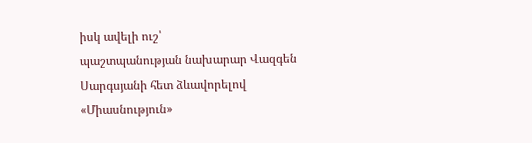իսկ ավելի ուշ՝
պաշտպանության նախարար Վազգեն Սարգսյանի հետ ձևավորելով «Միասնություն»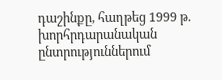դաշինքը, հաղթեց 1999 թ. խորհրդարանական ընտրություններում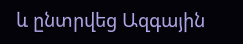և ընտրվեց Ազգային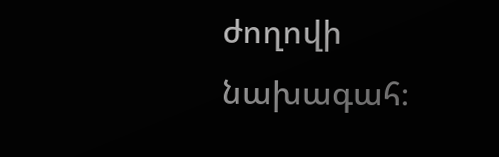ժողովի նախագահ։